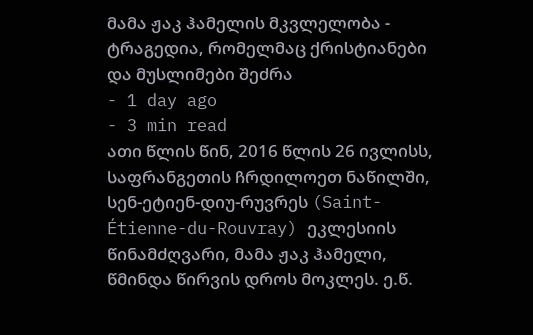მამა ჟაკ ჰამელის მკვლელობა - ტრაგედია, რომელმაც ქრისტიანები და მუსლიმები შეძრა
- 1 day ago
- 3 min read
ათი წლის წინ, 2016 წლის 26 ივლისს, საფრანგეთის ჩრდილოეთ ნაწილში, სენ-ეტიენ-დიუ-რუვრეს (Saint-Étienne-du-Rouvray) ეკლესიის წინამძღვარი, მამა ჟაკ ჰამელი, წმინდა წირვის დროს მოკლეს. ე.წ.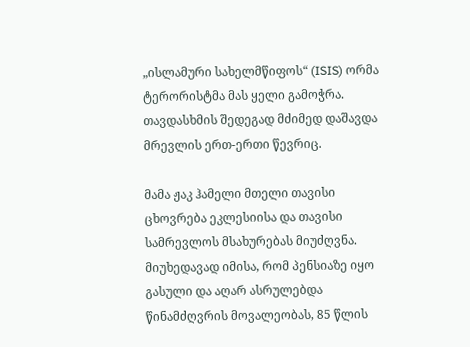„ისლამური სახელმწიფოს“ (ISIS) ორმა ტერორისტმა მას ყელი გამოჭრა. თავდასხმის შედეგად მძიმედ დაშავდა მრევლის ერთ-ერთი წევრიც.

მამა ჟაკ ჰამელი მთელი თავისი ცხოვრება ეკლესიისა და თავისი სამრევლოს მსახურებას მიუძღვნა. მიუხედავად იმისა, რომ პენსიაზე იყო გასული და აღარ ასრულებდა წინამძღვრის მოვალეობას, 85 წლის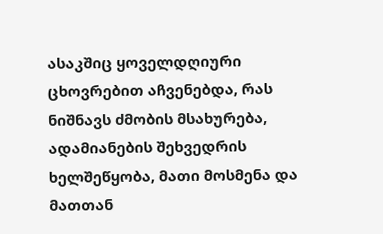ასაკშიც ყოველდღიური ცხოვრებით აჩვენებდა, რას ნიშნავს ძმობის მსახურება, ადამიანების შეხვედრის ხელშეწყობა, მათი მოსმენა და მათთან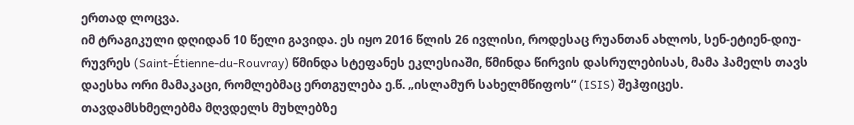ერთად ლოცვა.
იმ ტრაგიკული დღიდან 10 წელი გავიდა. ეს იყო 2016 წლის 26 ივლისი, როდესაც რუანთან ახლოს, სენ-ეტიენ-დიუ-რუვრეს (Saint-Étienne-du-Rouvray) წმინდა სტეფანეს ეკლესიაში, წმინდა წირვის დასრულებისას, მამა ჰამელს თავს დაესხა ორი მამაკაცი, რომლებმაც ერთგულება ე.წ. „ისლამურ სახელმწიფოს“ (ISIS) შეჰფიცეს.
თავდამსხმელებმა მღვდელს მუხლებზე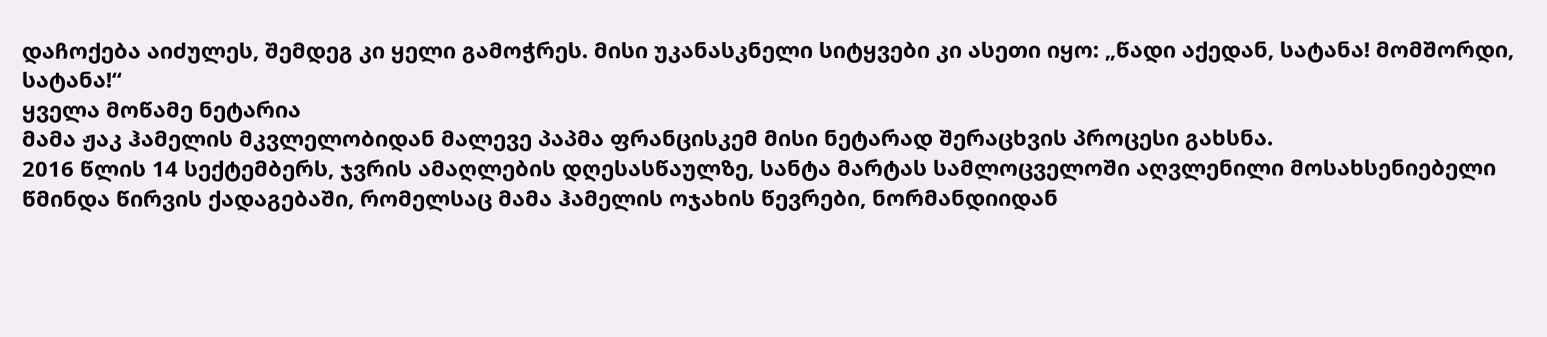დაჩოქება აიძულეს, შემდეგ კი ყელი გამოჭრეს. მისი უკანასკნელი სიტყვები კი ასეთი იყო: „წადი აქედან, სატანა! მომშორდი, სატანა!“
ყველა მოწამე ნეტარია
მამა ჟაკ ჰამელის მკვლელობიდან მალევე პაპმა ფრანცისკემ მისი ნეტარად შერაცხვის პროცესი გახსნა.
2016 წლის 14 სექტემბერს, ჯვრის ამაღლების დღესასწაულზე, სანტა მარტას სამლოცველოში აღვლენილი მოსახსენიებელი წმინდა წირვის ქადაგებაში, რომელსაც მამა ჰამელის ოჯახის წევრები, ნორმანდიიდან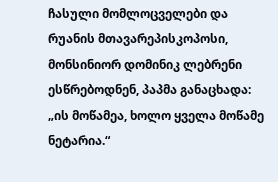ჩასული მომლოცველები და რუანის მთავარეპისკოპოსი, მონსინიორ დომინიკ ლებრენი ესწრებოდნენ, პაპმა განაცხადა: „ის მოწამეა, ხოლო ყველა მოწამე ნეტარია.“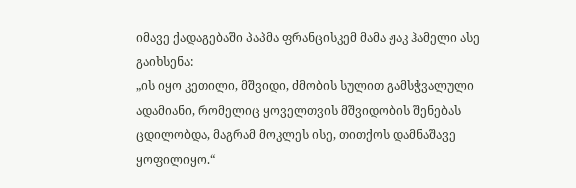იმავე ქადაგებაში პაპმა ფრანცისკემ მამა ჟაკ ჰამელი ასე გაიხსენა:
„ის იყო კეთილი, მშვიდი, ძმობის სულით გამსჭვალული ადამიანი, რომელიც ყოველთვის მშვიდობის შენებას ცდილობდა, მაგრამ მოკლეს ისე, თითქოს დამნაშავე ყოფილიყო.“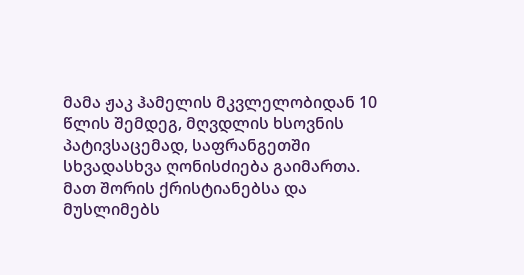მამა ჟაკ ჰამელის მკვლელობიდან 10 წლის შემდეგ, მღვდლის ხსოვნის პატივსაცემად, საფრანგეთში სხვადასხვა ღონისძიება გაიმართა. მათ შორის ქრისტიანებსა და მუსლიმებს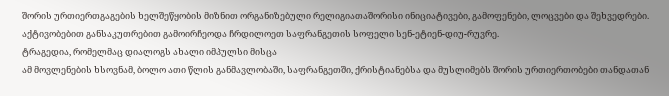შორის ურთიერთგაგების ხელშეწყობის მიზნით ორგანიზებული რელიგიათაშორისი ინიციატივები, გამოფენები, ლოცვები და შეხვედრები. აქტივობებით განსაკუთრებით გამოირჩეოდა ჩრდილოეთ საფრანგეთის სოფელი სენ-ეტიენ-დიუ-რუვრე.
ტრაგედია, რომელმაც დიალოგს ახალი იმპულსი მისცა
ამ მოვლენების ხსოვნამ, ბოლო ათი წლის განმავლობაში, საფრანგეთში, ქრისტიანებსა და მუსლიმებს შორის ურთიერთობები თანდათან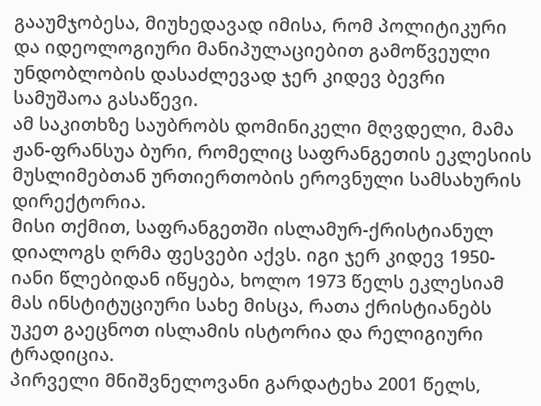გააუმჯობესა, მიუხედავად იმისა, რომ პოლიტიკური და იდეოლოგიური მანიპულაციებით გამოწვეული უნდობლობის დასაძლევად ჯერ კიდევ ბევრი სამუშაოა გასაწევი.
ამ საკითხზე საუბრობს დომინიკელი მღვდელი, მამა ჟან-ფრანსუა ბური, რომელიც საფრანგეთის ეკლესიის მუსლიმებთან ურთიერთობის ეროვნული სამსახურის დირექტორია.
მისი თქმით, საფრანგეთში ისლამურ-ქრისტიანულ დიალოგს ღრმა ფესვები აქვს. იგი ჯერ კიდევ 1950-იანი წლებიდან იწყება, ხოლო 1973 წელს ეკლესიამ მას ინსტიტუციური სახე მისცა, რათა ქრისტიანებს უკეთ გაეცნოთ ისლამის ისტორია და რელიგიური ტრადიცია.
პირველი მნიშვნელოვანი გარდატეხა 2001 წელს,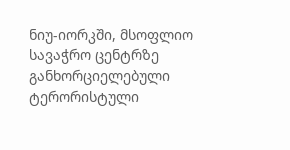ნიუ-იორკში, მსოფლიო სავაჭრო ცენტრზე განხორციელებული ტერორისტული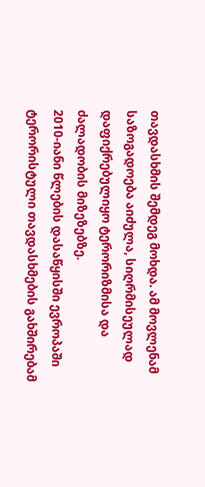თავდასხმის შემდეგ მოხდა. ამ მოვლენამ საზოგადოება აიძულა, სიღრმისეულად დაფიქრებულიყო ტერორიზმისა და ძალადობის მიზეზებზე.
2010-იანი წლების დასაწყისში ევროპაში ტერორისტული თავდასხმების გახშირებამ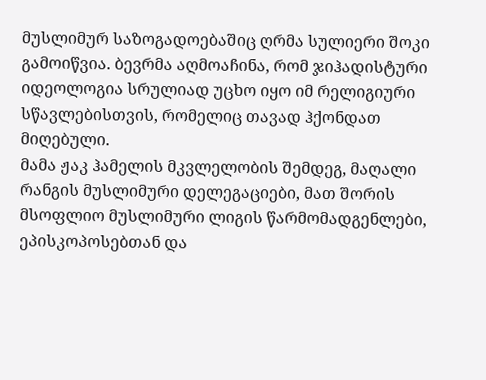მუსლიმურ საზოგადოებაშიც ღრმა სულიერი შოკი გამოიწვია. ბევრმა აღმოაჩინა, რომ ჯიჰადისტური იდეოლოგია სრულიად უცხო იყო იმ რელიგიური სწავლებისთვის, რომელიც თავად ჰქონდათ მიღებული.
მამა ჟაკ ჰამელის მკვლელობის შემდეგ, მაღალი რანგის მუსლიმური დელეგაციები, მათ შორის მსოფლიო მუსლიმური ლიგის წარმომადგენლები, ეპისკოპოსებთან და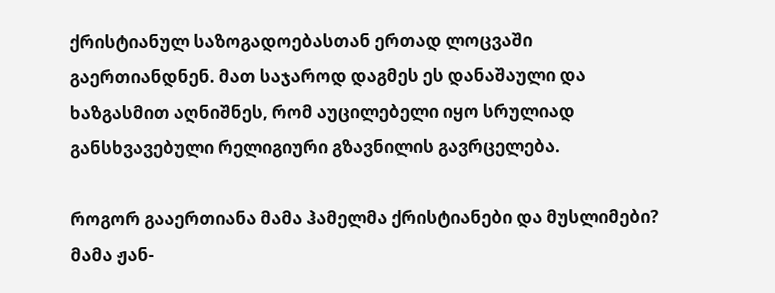ქრისტიანულ საზოგადოებასთან ერთად ლოცვაში გაერთიანდნენ. მათ საჯაროდ დაგმეს ეს დანაშაული და ხაზგასმით აღნიშნეს, რომ აუცილებელი იყო სრულიად განსხვავებული რელიგიური გზავნილის გავრცელება.

როგორ გააერთიანა მამა ჰამელმა ქრისტიანები და მუსლიმები?
მამა ჟან-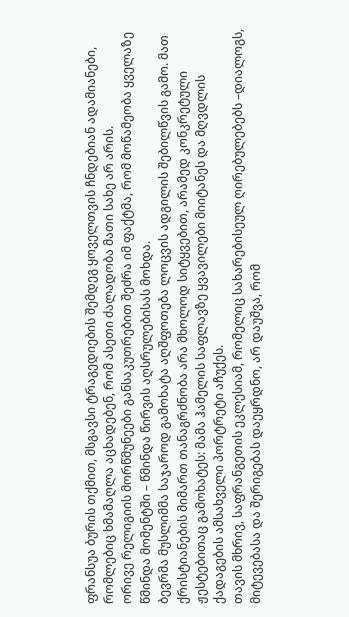ფრანსუა ბურის თქმით, მსგავსი ტრაგედიების შემდეგ ყოველთვის ჩნდებიან ადამიანები, რომლებიც ხმამაღლა აცხადებენ, რომ ასეთი ძალადობა მათი სახე არ არის.
ორივე რელიგიის მორწმუნეები განსაკუთრებით შეძრა იმ ფაქტმა, რომ მოწამეობა ყველაზე წმინდა მომენტში – წმინდა წირვის აღსრულებისას მოხდა.
ბევრმა მუსლიმმა საჯაროდ გამოხატა აღშფოთება ლოცვის ადგილის შებილწვის გამო. მათ ქრისტიანების მიმართ თანაგრძნობა არა მხოლოდ სიტყვებით, არამედ კონკრეტული ჟესტებითაც გამოხატეს: მამა ჰამელის საფლავზე ყვავილები მიიტანეს და მღვდლის ქადაგების ამსახველი პორტრეტი აჩუქეს.
თავის მხრივ, საფრანგეთის ეკლესიამ, რომელიც სახარებისეულ ღირებულებებს –დიალოგს, მიტევებასა და შერიგებას დაეყრდნო, არ დაუშვა, რომ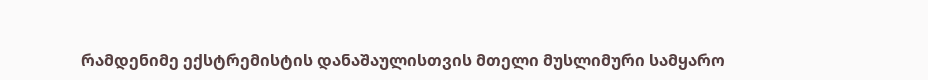რამდენიმე ექსტრემისტის დანაშაულისთვის მთელი მუსლიმური სამყარო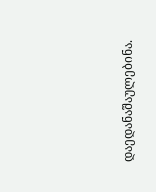დაედანაშაულებინა.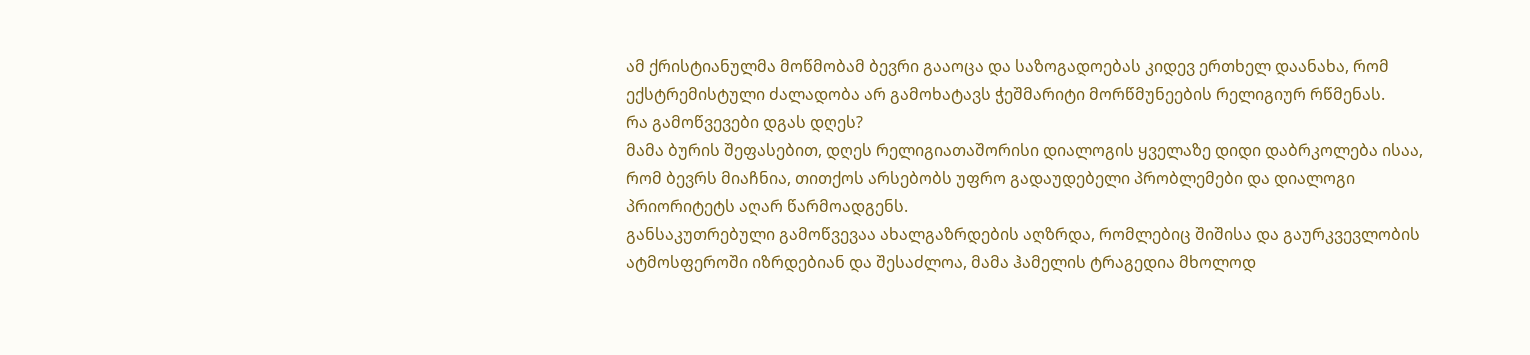ამ ქრისტიანულმა მოწმობამ ბევრი გააოცა და საზოგადოებას კიდევ ერთხელ დაანახა, რომ ექსტრემისტული ძალადობა არ გამოხატავს ჭეშმარიტი მორწმუნეების რელიგიურ რწმენას.
რა გამოწვევები დგას დღეს?
მამა ბურის შეფასებით, დღეს რელიგიათაშორისი დიალოგის ყველაზე დიდი დაბრკოლება ისაა, რომ ბევრს მიაჩნია, თითქოს არსებობს უფრო გადაუდებელი პრობლემები და დიალოგი პრიორიტეტს აღარ წარმოადგენს.
განსაკუთრებული გამოწვევაა ახალგაზრდების აღზრდა, რომლებიც შიშისა და გაურკვევლობის ატმოსფეროში იზრდებიან და შესაძლოა, მამა ჰამელის ტრაგედია მხოლოდ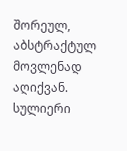შორეულ, აბსტრაქტულ მოვლენად აღიქვან.
სულიერი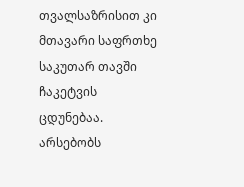თვალსაზრისით კი მთავარი საფრთხე საკუთარ თავში ჩაკეტვის ცდუნებაა. არსებობს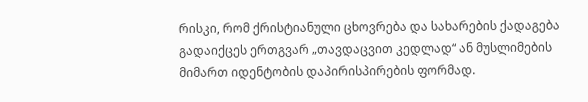რისკი, რომ ქრისტიანული ცხოვრება და სახარების ქადაგება გადაიქცეს ერთგვარ „თავდაცვით კედლად“ ან მუსლიმების მიმართ იდენტობის დაპირისპირების ფორმად.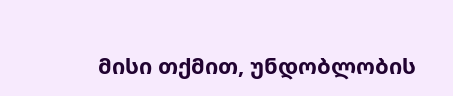მისი თქმით, უნდობლობის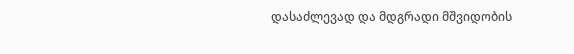დასაძლევად და მდგრადი მშვიდობის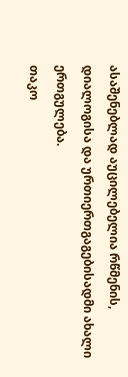ასაშენებლად აუცილებელია რწმენის, დიალოგისა და ურთიერთგაგებისადმი ახალი ერთგულება.
თაკო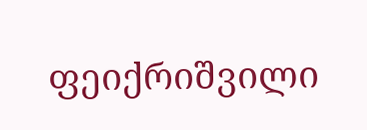ფეიქრიშვილი